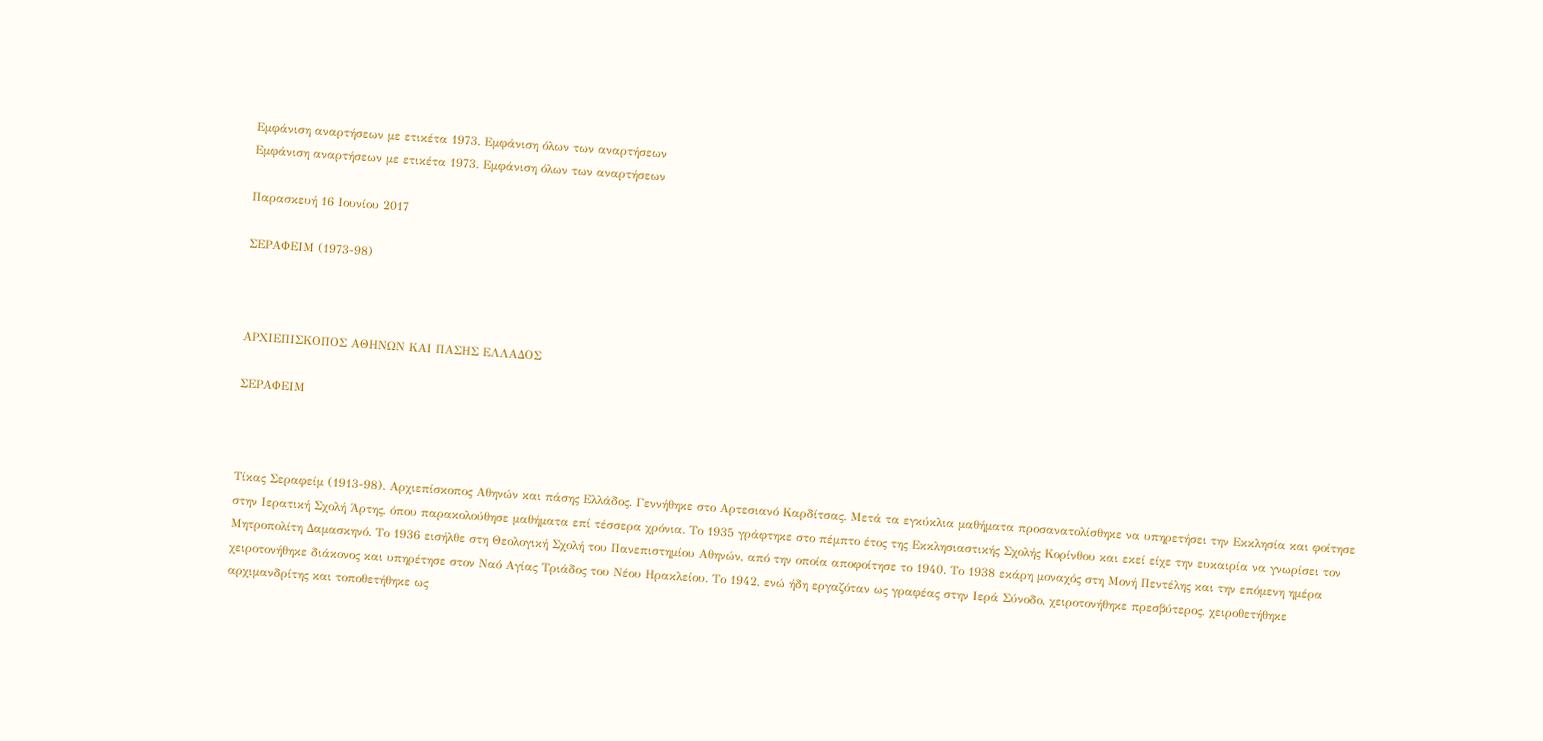Εμφάνιση αναρτήσεων με ετικέτα 1973. Εμφάνιση όλων των αναρτήσεων
Εμφάνιση αναρτήσεων με ετικέτα 1973. Εμφάνιση όλων των αναρτήσεων

Παρασκευή 16 Ιουνίου 2017

ΣΕΡΑΦΕΙΜ (1973-98)



ΑΡΧΙΕΠΙΣΚΟΠΟΣ ΑΘΗΝΩΝ ΚΑΙ ΠΑΣΗΣ ΕΛΛΑΔΟΣ

ΣΕΡΑΦΕΙΜ



Τίκας Σεραφείμ (1913-98). Αρχιεπίσκοπος Αθηνών και πάσης Ελλάδος. Γεννήθηκε στο Αρτεσιανό Καρδίτσας. Μετά τα εγκύκλια μαθήματα προσανατολίσθηκε να υπηρετήσει την Εκκλησία και φοίτησε στην Ιερατική Σχολή Άρτης, όπου παρακολούθησε μαθήματα επί τέσσερα χρόνια. Το 1935 γράφτηκε στο πέμπτο έτος της Εκκλησιαστικής Σχολής Κορίνθου και εκεί είχε την ευκαιρία να γνωρίσει τον Μητροπολίτη Δαμασκηνό. Το 1936 εισήλθε στη Θεολογική Σχολή του Πανεπιστημίου Αθηνών, από την οποία αποφοίτησε το 1940. Το 1938 εκάρη μοναχός στη Μονή Πεντέλης και την επόμενη ημέρα χειροτονήθηκε διάκονος και υπηρέτησε στον Ναό Αγίας Τριάδος του Νέου Ηρακλείου. Το 1942, ενώ ήδη εργαζόταν ως γραφέας στην Ιερά Σύνοδο, χειροτονήθηκε πρεσβύτερος, χειροθετήθηκε αρχιμανδρίτης και τοποθετήθηκε ως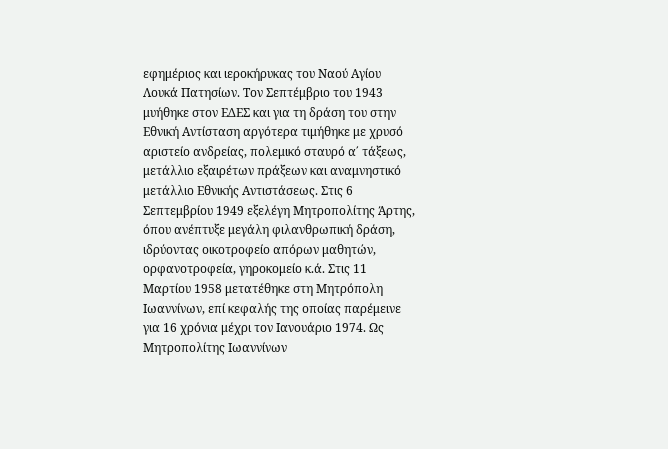εφημέριος και ιεροκήρυκας του Ναού Αγίου Λουκά Πατησίων. Τον Σεπτέμβριο του 1943 μυήθηκε στον ΕΔΕΣ και για τη δράση του στην Εθνική Αντίσταση αργότερα τιμήθηκε με χρυσό αριστείο ανδρείας, πολεμικό σταυρό α΄ τάξεως, μετάλλιο εξαιρέτων πράξεων και αναμνηστικό μετάλλιο Εθνικής Αντιστάσεως. Στις 6 Σεπτεμβρίου 1949 εξελέγη Μητροπολίτης Άρτης, όπου ανέπτυξε μεγάλη φιλανθρωπική δράση, ιδρύοντας οικοτροφείο απόρων μαθητών, ορφανοτροφεία, γηροκομείο κ.ά. Στις 11 Μαρτίου 1958 μετατέθηκε στη Μητρόπολη Ιωαννίνων, επί κεφαλής της οποίας παρέμεινε για 16 χρόνια μέχρι τον Ιανουάριο 1974. Ως Μητροπολίτης Ιωαννίνων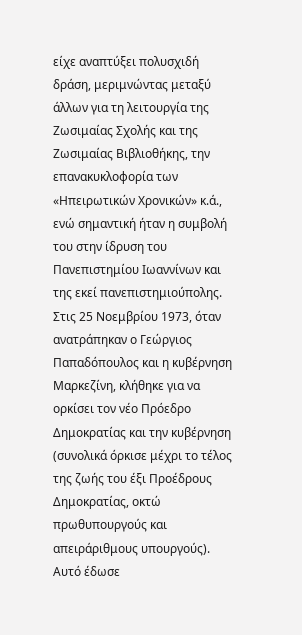είχε αναπτύξει πολυσχιδή δράση, μεριμνώντας μεταξύ άλλων για τη λειτουργία της Ζωσιμαίας Σχολής και της Ζωσιμαίας Βιβλιοθήκης, την επανακυκλοφορία των «Ηπειρωτικών Χρονικών» κ.ά., ενώ σημαντική ήταν η συμβολή του στην ίδρυση του Πανεπιστημίου Ιωαννίνων και της εκεί πανεπιστημιούπολης. Στις 25 Νοεμβρίου 1973, όταν ανατράπηκαν ο Γεώργιος Παπαδόπουλος και η κυβέρνηση Μαρκεζίνη, κλήθηκε για να ορκίσει τον νέο Πρόεδρο Δημοκρατίας και την κυβέρνηση (συνολικά όρκισε μέχρι το τέλος της ζωής του έξι Προέδρους Δημοκρατίας, οκτώ πρωθυπουργούς και απειράριθμους υπουργούς). Αυτό έδωσε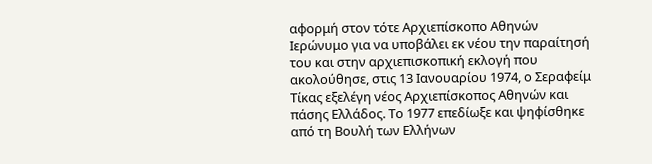αφορμή στον τότε Αρχιεπίσκοπο Αθηνών Ιερώνυμο για να υποβάλει εκ νέου την παραίτησή του και στην αρχιεπισκοπική εκλογή που ακολούθησε, στις 13 Ιανουαρίου 1974, ο Σεραφείμ Τίκας εξελέγη νέος Αρχιεπίσκοπος Αθηνών και πάσης Ελλάδος. Το 1977 επεδίωξε και ψηφίσθηκε από τη Βουλή των Ελλήνων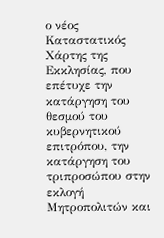ο νέος Καταστατικός Χάρτης της Εκκλησίας, που επέτυχε την κατάργηση του θεσμού του κυβερνητικού επιτρόπου, την κατάργηση του τριπροσώπου στην εκλογή Μητροπολιτών και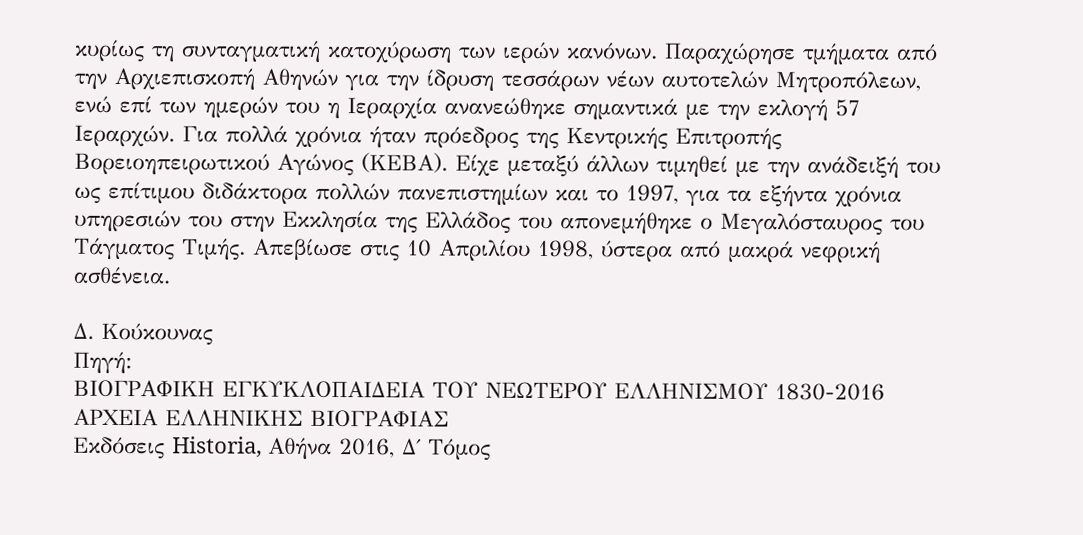κυρίως τη συνταγματική κατοχύρωση των ιερών κανόνων. Παραχώρησε τμήματα από την Αρχιεπισκοπή Αθηνών για την ίδρυση τεσσάρων νέων αυτοτελών Μητροπόλεων, ενώ επί των ημερών του η Ιεραρχία ανανεώθηκε σημαντικά με την εκλογή 57 Ιεραρχών. Για πολλά χρόνια ήταν πρόεδρος της Κεντρικής Επιτροπής Βορειοηπειρωτικού Αγώνος (ΚΕΒΑ). Είχε μεταξύ άλλων τιμηθεί με την ανάδειξή του ως επίτιμου διδάκτορα πολλών πανεπιστημίων και το 1997, για τα εξήντα χρόνια υπηρεσιών του στην Εκκλησία της Ελλάδος του απονεμήθηκε ο Μεγαλόσταυρος του Τάγματος Τιμής. Απεβίωσε στις 10 Απριλίου 1998, ύστερα από μακρά νεφρική ασθένεια.

Δ. Κούκουνας
Πηγή:
ΒΙΟΓΡΑΦΙΚΗ ΕΓΚΥΚΛΟΠΑΙΔΕΙΑ ΤΟΥ ΝΕΩΤΕΡΟΥ ΕΛΛΗΝΙΣΜΟΥ 1830-2016
ΑΡΧΕΙΑ ΕΛΛΗΝΙΚΗΣ ΒΙΟΓΡΑΦΙΑΣ
Εκδόσεις Historia, Αθήνα 2016, Δ΄ Τόμος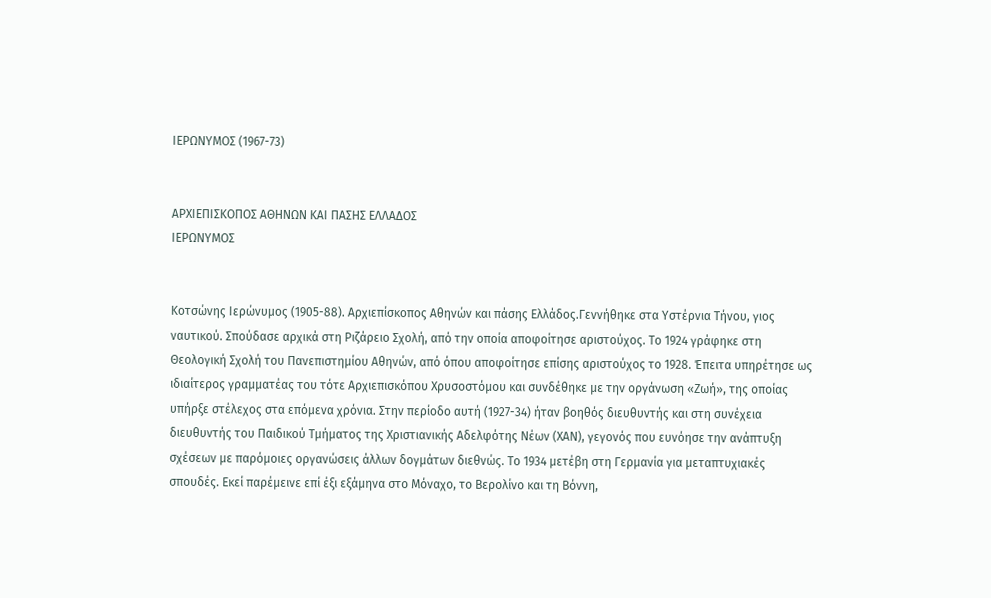ΙΕΡΩΝΥΜΟΣ (1967-73)


ΑΡΧΙΕΠΙΣΚΟΠΟΣ ΑΘΗΝΩΝ ΚΑΙ ΠΑΣΗΣ ΕΛΛΑΔΟΣ
ΙΕΡΩΝΥΜΟΣ


Κοτσώνης Ιερώνυμος (1905-88). Αρχιεπίσκοπος Αθηνών και πάσης Ελλάδος.Γεννήθηκε στα Υστέρνια Τήνου, γιος ναυτικού. Σπούδασε αρχικά στη Ριζάρειο Σχολή, από την οποία αποφοίτησε αριστούχος. Το 1924 γράφηκε στη Θεολογική Σχολή του Πανεπιστημίου Αθηνών, από όπου αποφοίτησε επίσης αριστούχος το 1928. Έπειτα υπηρέτησε ως ιδιαίτερος γραμματέας του τότε Αρχιεπισκόπου Χρυσοστόμου και συνδέθηκε με την οργάνωση «Ζωή», της οποίας υπήρξε στέλεχος στα επόμενα χρόνια. Στην περίοδο αυτή (1927-34) ήταν βοηθός διευθυντής και στη συνέχεια διευθυντής του Παιδικού Τμήματος της Χριστιανικής Αδελφότης Νέων (ΧΑΝ), γεγονός που ευνόησε την ανάπτυξη σχέσεων με παρόμοιες οργανώσεις άλλων δογμάτων διεθνώς. Το 1934 μετέβη στη Γερμανία για μεταπτυχιακές σπουδές. Εκεί παρέμεινε επί έξι εξάμηνα στο Μόναχο, το Βερολίνο και τη Βόννη,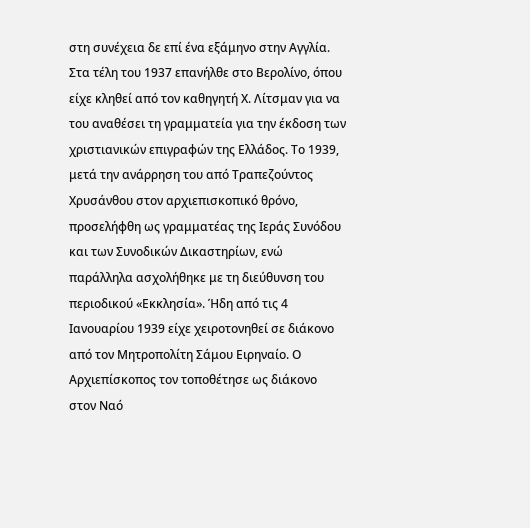στη συνέχεια δε επί ένα εξάμηνο στην Αγγλία. Στα τέλη του 1937 επανήλθε στο Βερολίνο, όπου είχε κληθεί από τον καθηγητή Χ. Λίτσμαν για να του αναθέσει τη γραμματεία για την έκδοση των χριστιανικών επιγραφών της Ελλάδος. Το 1939, μετά την ανάρρηση του από Τραπεζούντος Χρυσάνθου στον αρχιεπισκοπικό θρόνο, προσελήφθη ως γραμματέας της Ιεράς Συνόδου και των Συνοδικών Δικαστηρίων, ενώ παράλληλα ασχολήθηκε με τη διεύθυνση του περιοδικού «Εκκλησία». Ήδη από τις 4 Ιανουαρίου 1939 είχε χειροτονηθεί σε διάκονο από τον Μητροπολίτη Σάμου Ειρηναίο. Ο Αρχιεπίσκοπος τον τοποθέτησε ως διάκονο στον Ναό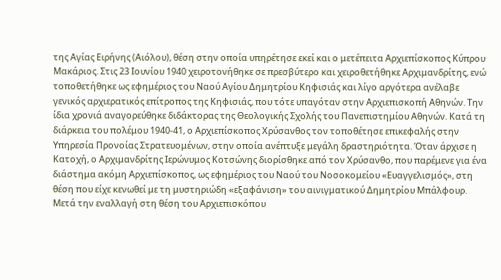της Αγίας Ειρήνης (Αιόλου), θέση στην οποία υπηρέτησε εκεί και ο μετέπειτα Αρχιεπίσκοπος Κύπρου Μακάριος. Στις 23 Ιουνίου 1940 χειροτονήθηκε σε πρεσβύτερο και χειροθετήθηκε Αρχιμανδρίτης, ενώ τοποθετήθηκε ως εφημέριος του Ναού Αγίου Δημητρίου Κηφισιάς και λίγο αργότερα ανέλαβε γενικός αρχιερατικός επίτροπος της Κηφισιάς, που τότε υπαγόταν στην Αρχιεπισκοπή Αθηνών. Την ίδια χρονιά αναγορεύθηκε διδάκτορας της Θεολογικής Σχολής του Πανεπιστημίου Αθηνών. Κατά τη διάρκεια του πολέμου 1940-41, ο Αρχιεπίσκοπος Χρύσανθος τον τοποθέτησε επικεφαλής στην Υπηρεσία Προνοίας Στρατευομένων, στην οποία ανέπτυξε μεγάλη δραστηριότητα. Όταν άρχισε η Κατοχή, ο Αρχιμανδρίτης Ιερώνυμος Κοτσώνης διορίσθηκε από τον Χρύσανθο, που παρέμενε για ένα διάστημα ακόμη Αρχιεπίσκοπος, ως εφημέριος του Ναού του Νοσοκομείου «Ευαγγελισμός», στη θέση που είχε κενωθεί με τη μυστηριώδη «εξαφάνιση» του αινιγματικού Δημητρίου Μπάλφουρ. Μετά την εναλλαγή στη θέση του Αρχιεπισκόπου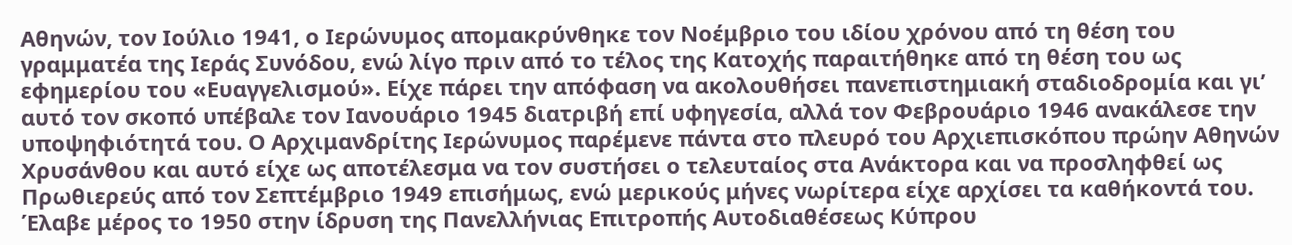Αθηνών, τον Ιούλιο 1941, ο Ιερώνυμος απομακρύνθηκε τον Νοέμβριο του ιδίου χρόνου από τη θέση του γραμματέα της Ιεράς Συνόδου, ενώ λίγο πριν από το τέλος της Κατοχής παραιτήθηκε από τη θέση του ως εφημερίου του «Ευαγγελισμού». Είχε πάρει την απόφαση να ακολουθήσει πανεπιστημιακή σταδιοδρομία και γι’ αυτό τον σκοπό υπέβαλε τον Ιανουάριο 1945 διατριβή επί υφηγεσία, αλλά τον Φεβρουάριο 1946 ανακάλεσε την υποψηφιότητά του. Ο Αρχιμανδρίτης Ιερώνυμος παρέμενε πάντα στο πλευρό του Αρχιεπισκόπου πρώην Αθηνών Χρυσάνθου και αυτό είχε ως αποτέλεσμα να τον συστήσει ο τελευταίος στα Ανάκτορα και να προσληφθεί ως Πρωθιερεύς από τον Σεπτέμβριο 1949 επισήμως, ενώ μερικούς μήνες νωρίτερα είχε αρχίσει τα καθήκοντά του. Έλαβε μέρος το 1950 στην ίδρυση της Πανελλήνιας Επιτροπής Αυτοδιαθέσεως Κύπρου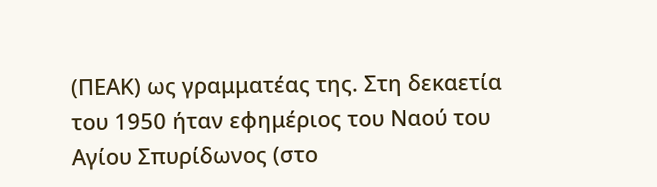(ΠΕΑΚ) ως γραμματέας της. Στη δεκαετία του 1950 ήταν εφημέριος του Ναού του Αγίου Σπυρίδωνος (στο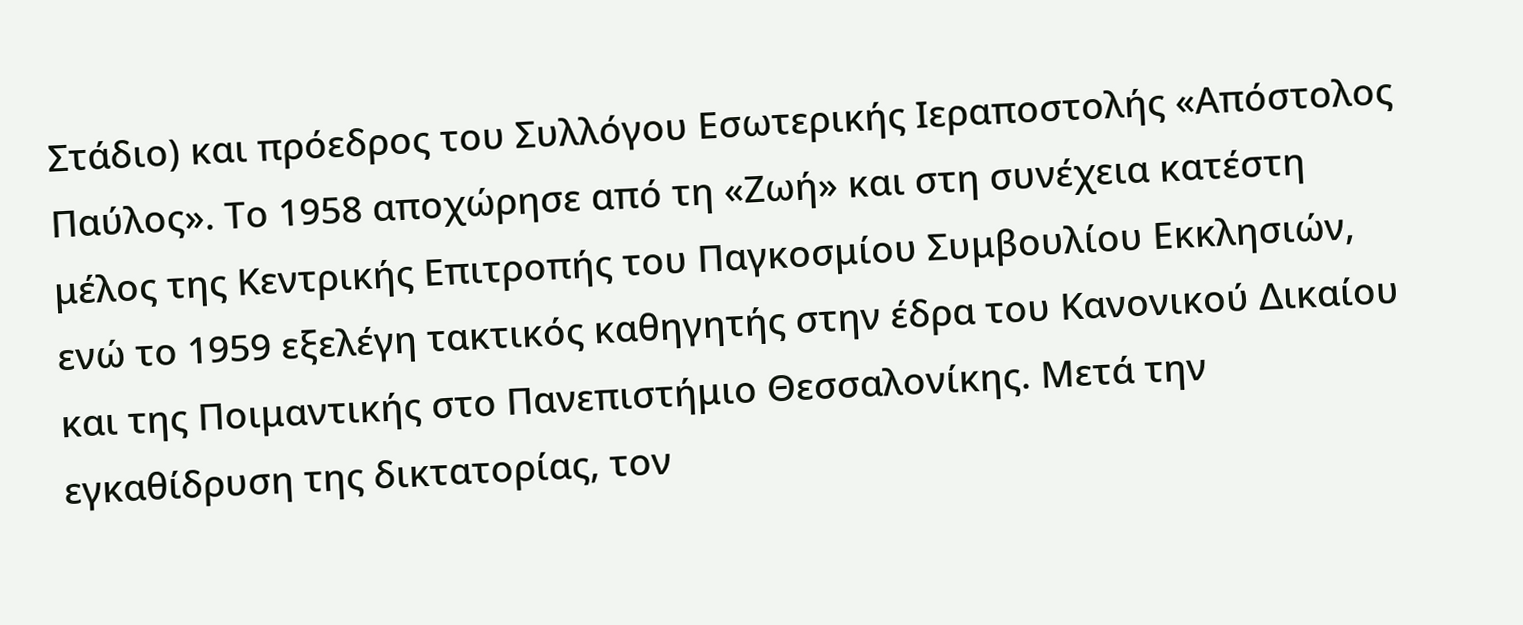Στάδιο) και πρόεδρος του Συλλόγου Εσωτερικής Ιεραποστολής «Απόστολος Παύλος». Το 1958 αποχώρησε από τη «Ζωή» και στη συνέχεια κατέστη μέλος της Κεντρικής Επιτροπής του Παγκοσμίου Συμβουλίου Εκκλησιών, ενώ το 1959 εξελέγη τακτικός καθηγητής στην έδρα του Κανονικού Δικαίου και της Ποιμαντικής στο Πανεπιστήμιο Θεσσαλονίκης. Μετά την εγκαθίδρυση της δικτατορίας, τον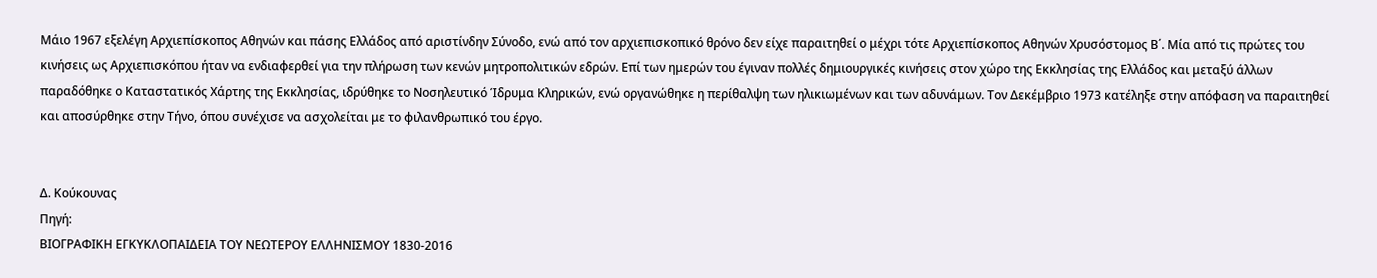Μάιο 1967 εξελέγη Αρχιεπίσκοπος Αθηνών και πάσης Ελλάδος από αριστίνδην Σύνοδο, ενώ από τον αρχιεπισκοπικό θρόνο δεν είχε παραιτηθεί ο μέχρι τότε Αρχιεπίσκοπος Αθηνών Χρυσόστομος Β΄. Μία από τις πρώτες του κινήσεις ως Αρχιεπισκόπου ήταν να ενδιαφερθεί για την πλήρωση των κενών μητροπολιτικών εδρών. Επί των ημερών του έγιναν πολλές δημιουργικές κινήσεις στον χώρο της Εκκλησίας της Ελλάδος και μεταξύ άλλων παραδόθηκε ο Καταστατικός Χάρτης της Εκκλησίας, ιδρύθηκε το Νοσηλευτικό Ίδρυμα Κληρικών, ενώ οργανώθηκε η περίθαλψη των ηλικιωμένων και των αδυνάμων. Τον Δεκέμβριο 1973 κατέληξε στην απόφαση να παραιτηθεί και αποσύρθηκε στην Τήνο, όπου συνέχισε να ασχολείται με το φιλανθρωπικό του έργο.


Δ. Κούκουνας
Πηγή:
ΒΙΟΓΡΑΦΙΚΗ ΕΓΚΥΚΛΟΠΑΙΔΕΙΑ ΤΟΥ ΝΕΩΤΕΡΟΥ ΕΛΛΗΝΙΣΜΟΥ 1830-2016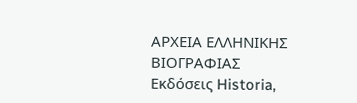ΑΡΧΕΙΑ ΕΛΛΗΝΙΚΗΣ ΒΙΟΓΡΑΦΙΑΣ
Εκδόσεις Historia,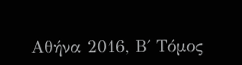Αθήνα 2016, Β΄ Τόμος